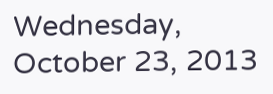Wednesday, October 23, 2013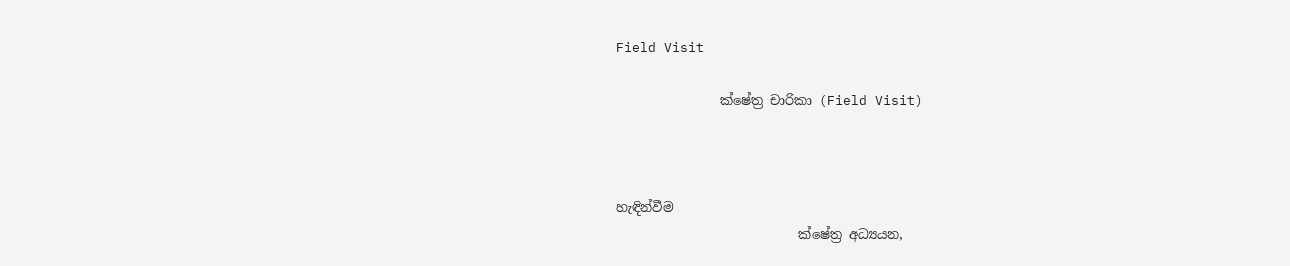Field Visit

                ක්ෂේත්‍ර චාරිකා (Field Visit)



හැඳින්වීම
                            ක්ෂේත්‍ර අධ්‍යයන,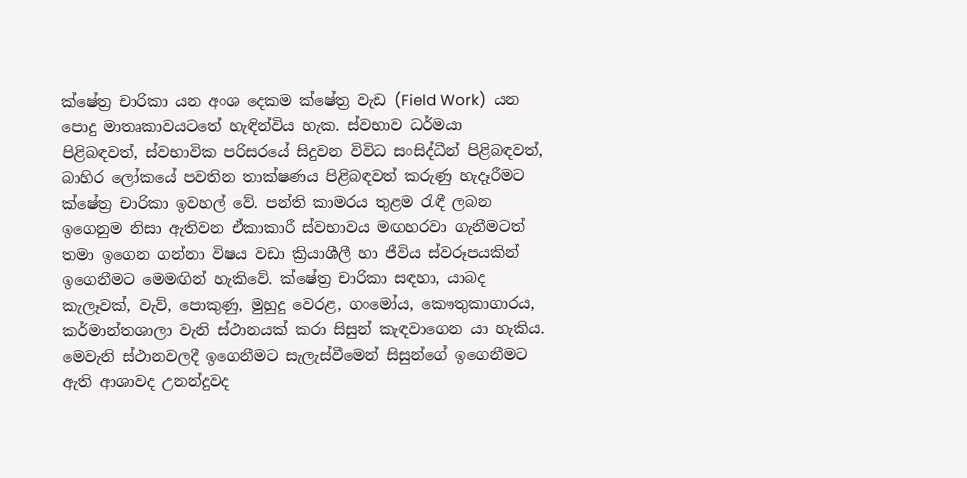ක්ෂේත්‍ර චාරිකා යන අංශ දෙකම ක්ෂේත්‍ර වැඩ (Field Work)  යන පොදු මාතෘකාවයටතේ හැඳින්විය හැක. ස්වභාව ධර්මයා පිළිබඳවත්, ස්වභාවික පරිසරයේ සිදුවන විවිධ සංසිද්ධීන් පිළිබඳවත්, බාහිර ලෝකයේ පවතින තාක්ෂණය පිළිබඳවත් කරුණු හැදෑරීමට ක්ෂේත්‍ර චාරිකා ඉවහල් වේ. පන්ති කාමරය තුළම රැඳී ලබන ඉගෙනුම නිසා ඇතිවන ඒකාකාරී ස්වභාවය මඟහරවා ගැනීමටත් තමා ඉගෙන ගන්නා විෂය වඩා ක්‍රියාශීලී හා ජීවිය ස්වරූපයකින් ඉගෙනීමට මෙමඟින් හැකිවේ. ක්ෂේත්‍ර චාරිකා සඳහා, යාබද කැලෑවක්, වැව්, පොකුණු, මුහුදු වෙරළ, ගංමෝය, කෞතුකාගාරය, කර්මාන්තශාලා වැනි ස්ථානයක් කරා සිසුන් කැඳවාගෙන යා හැකිය. මෙවැනි ස්ථානවලදී ඉගෙනීමට සැලැස්වීමෙන් සිසුන්ගේ ඉගෙනීමට ඇති ආශාවද උනන්දුවද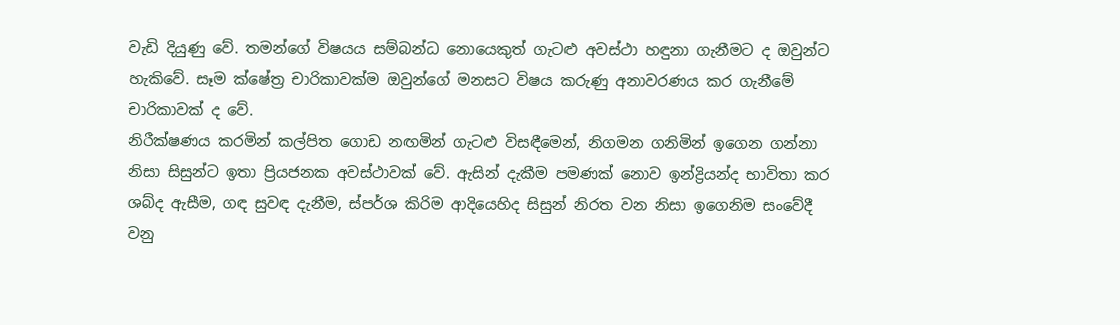වැඩි දියුණු වේ. තමන්ගේ විෂයය සම්බන්ධ නොයෙකුත් ගැටළු අවස්ථා හඳුනා ගැනීමට ද ඔවුන්ට හැකිවේ. සෑම ක්ෂේත්‍ර චාරිකාවක්ම ඔවුන්ගේ මනසට විෂය කරුණු අනාවරණය කර ගැනීමේ චාරිකාවක් ද වේ.
නිරීක්ෂණය කරමින් කල්පිත ගොඩ නඟමින් ගැටළු විසඳීමෙන්, නිගමන ගනිමින් ඉගෙන ගන්නා නිසා සිසුන්ට ඉතා ප්‍රියජනක අවස්ථාවක් වේ. ඇසින් දැකීම පමණක් නොව ඉන්ද්‍රියන්ද භාවිතා කර ශබ්ද ඇසීම, ගඳ සුවඳ දැනීම, ස්පර්ශ කිරිම ආදියෙහිද සිසුන් නිරත වන නිසා ඉගෙනිම සංවේදී වනු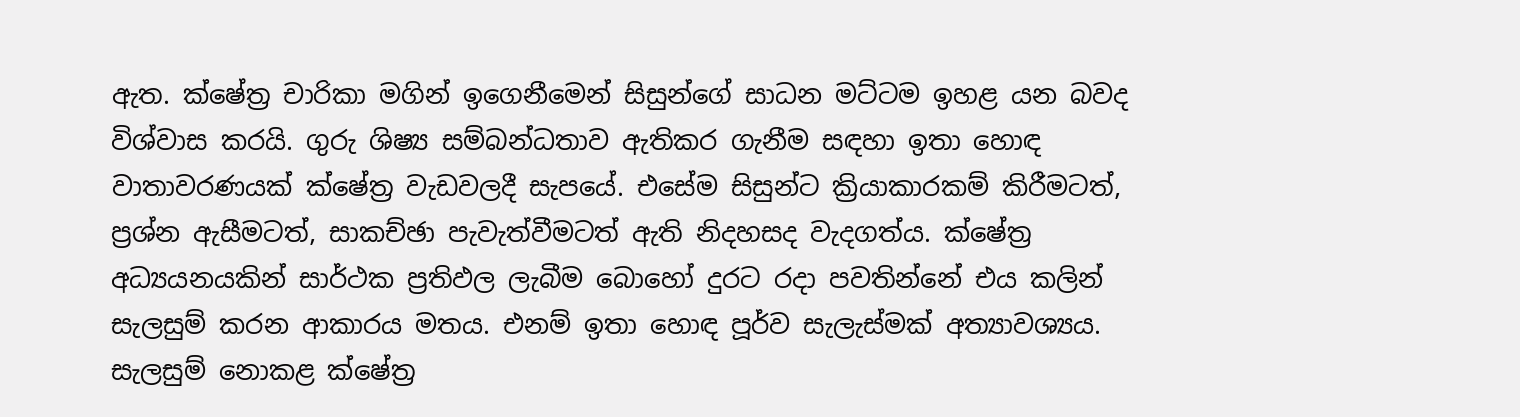ඇත. ක්ෂේත්‍ර චාරිකා මගින් ඉගෙනීමෙන් සිසුන්ගේ සාධන මට්ටම ඉහළ යන බවද විශ්වාස කරයි. ගුරු ශිෂ්‍ය සම්බන්ධතාව ඇතිකර ගැනීම සඳහා ඉතා හොඳ වාතාවරණයක් ක්ෂේත්‍ර වැඩවලදී සැපයේ. එසේම සිසුන්ට ක්‍රියාකාරකම් කිරීමටත්, ප්‍රශ්න ඇසීමටත්, සාකච්ඡා පැවැත්වීමටත් ඇති නිදහසද වැදගත්ය. ක්ෂේත්‍ර අධ්‍යයනයකින් සාර්ථක ප්‍රතිඵල ලැබීම බොහෝ දුරට රදා පවතින්නේ එය කලින් සැලසුම් කරන ආකාරය මතය. එනම් ඉතා හොඳ පූර්ව සැලැස්මක් අත්‍යාවශ්‍යය. සැලසුම් නොකළ ක්ෂේත්‍ර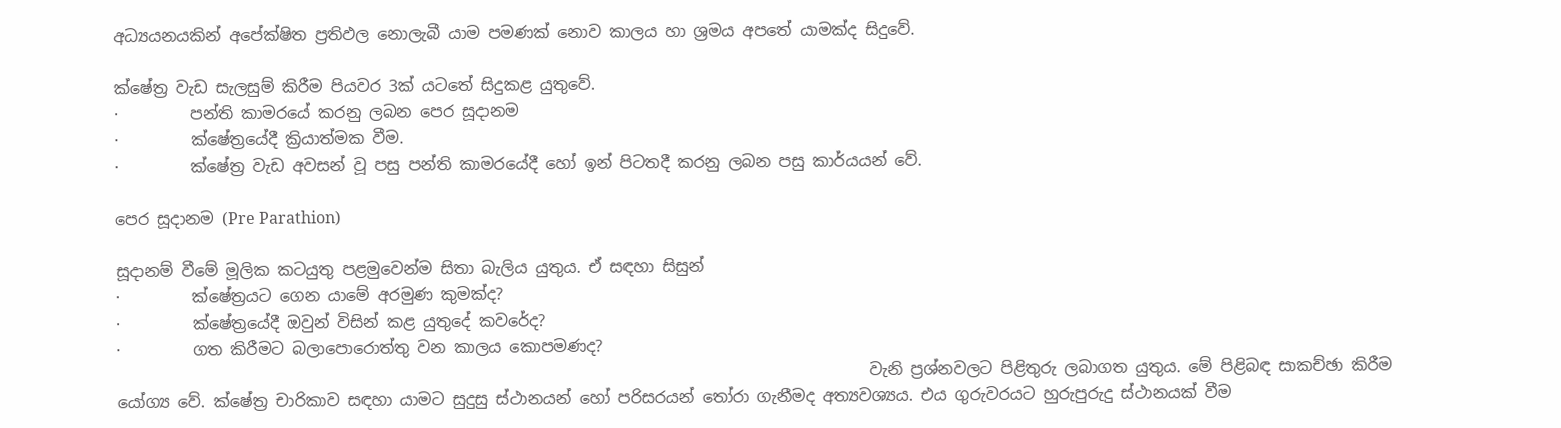අධ්‍යයනයකින් අපේක්ෂිත ප්‍රතිඵල නොලැබී යාම පමණක් නොව කාලය හා ශ්‍රමය අපතේ යාමක්ද සිදුවේ.

ක්ෂේත්‍ර වැඩ සැලසුම් කිරීම පියවර 3ක් යටතේ සිදුකළ යුතුවේ.
·         පන්ති කාමරයේ කරනු ලබන පෙර සූදානම
·         ක්ෂේත්‍රයේදී ක්‍රියාත්මක වීම.
·         ක්ෂේත්‍ර වැඩ අවසන් වූ පසු පන්ති කාමරයේදී හෝ ඉන් පිටතදී කරනු ලබන පසු කාර්යයන් වේ.

පෙර සූදානම (Pre Parathion)

සූදානම් වීමේ මූලික කටයුතු පළමුවෙන්ම සිතා බැලිය යුතුය. ඒ සඳහා සිසුන්
·         ක්ෂේත්‍රයට ගෙන යාමේ අරමුණ කුමක්ද?
·         ක්ෂේත්‍රයේදී ඔවුන් විසින් කළ යුතුදේ කවරේද?
·         ගත කිරීමට බලාපොරොත්තු වන කාලය කොපමණද?
                                                                                              වැනි ප්‍රශ්නවලට පිළිතුරු ලබාගත යුතුය. මේ පිළිබඳ සාකච්ඡා කිරීම යෝග්‍ය වේ. ක්ෂේත්‍ර චාරිකාව සඳහා යාමට සුදුසු ස්ථානයන් හෝ පරිසරයන් තෝරා ගැනීමද අත්‍යවශ්‍යය. එය ගුරුවරයට හුරුපුරුදු ස්ථානයක් වීම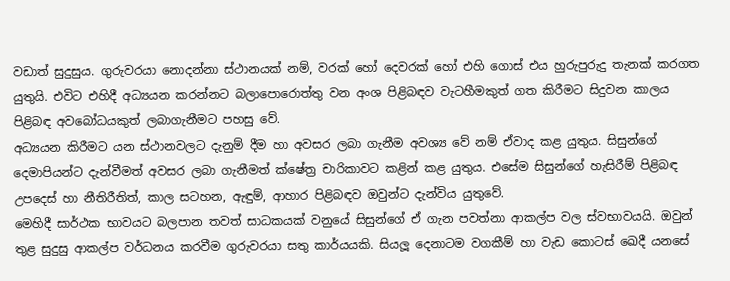වඩාත් සුදුසුය. ගුරුවරයා නොදන්නා ස්ථානයක් නම්, වරක් හෝ දෙවරක් හෝ එහි ගොස් එය හුරුපුරුදු තැනක් කරගත යුතුයි. එවිට එහිදී අධ්‍යයන කරන්නට බලාපොරොත්තු වන අංශ පිළිබඳව වැටහීමකුත් ගත කිරීමට සිදුවන කාලය පිළිබඳ අවබෝධයකුත් ලබාගැනීමට පහසු වේ.
අධ්‍යයන කිරීමට යන ස්ථානවලට දැනුම් දීම හා අවසර ලබා ගැනීම අවශ්‍ය වේ නම් ඒවාද කළ යුතුය. සිසුන්ගේ දෙමාපියන්ට දැන්වීමත් අවසර ලබා ගැනීමත් ක්ෂේත්‍ර චාරිකාවට කළින් කළ යුතුය. එසේම සිසුන්ගේ හැසිරීම් පිළිබඳ උපදෙස් හා නීතිරීතිත්, කාල සටහන, ඇඳුම්, ආහාර පිළිබඳව ඔවුන්ට දැන්විය යුතුවේ.
මෙහිදී සාර්ථක භාවයට බලපාන තවත් සාධකයක් වනුයේ සිසුන්ගේ ඒ ගැන පවත්නා ආකල්ප වල ස්වභාවයයි. ඔවුන් තුළ සුදුසු ආකල්ප වර්ධනය කරවීම ගුරුවරයා සතු කාර්යයකි. සියලූ දෙනාටම වගකීම් හා වැඩ කොටස් ඛෙදී යනසේ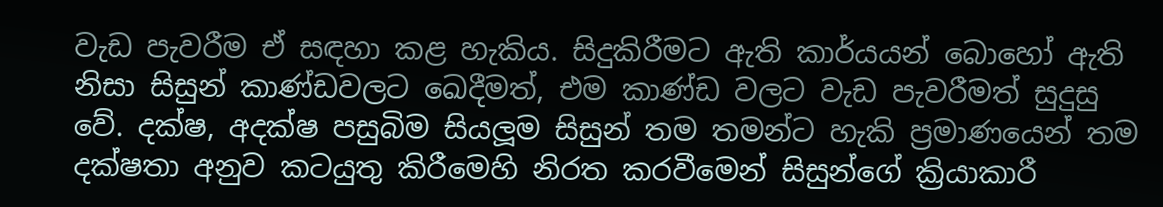වැඩ පැවරීම ඒ සඳහා කළ හැකිය. සිදුකිරීමට ඇති කාර්යයන් බොහෝ ඇති නිසා සිසුන් කාණ්ඩවලට ඛෙදීමත්, එම කාණ්ඩ වලට වැඩ පැවරීමත් සුදුසු වේ. දක්ෂ, අදක්ෂ පසුබිම සියලූම සිසුන් තම තමන්ට හැකි ප්‍රමාණයෙන් තම දක්ෂතා අනුව කටයුතු කිරීමෙහි නිරත කරවීමෙන් සිසුන්ගේ ක්‍රියාකාරී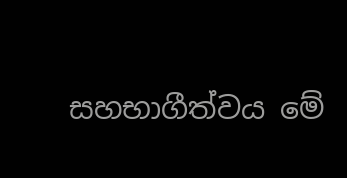සහභාගීත්වය මේ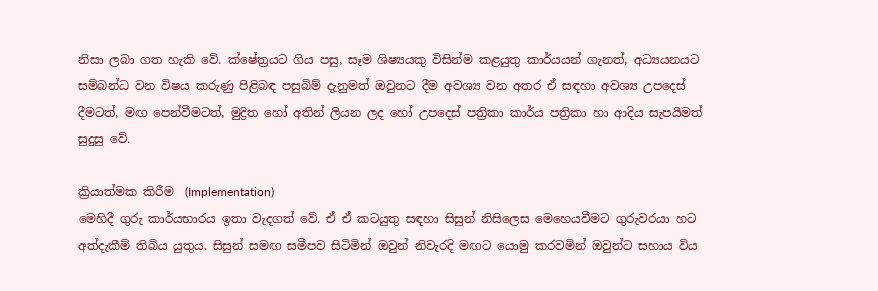නිසා ලබා ගත හැකි වේ. ක්ෂේත්‍රයට ගිය පසු, සෑම ශිෂ්‍යයකු විසින්ම කළයුතු කාර්යයන් ගැනත්, අධ්‍යයනයට සම්බන්ධ වන විෂය කරුණු පිළිබඳ පසුබිම් දැනුමත් ඔවුනට දීම අවශ්‍ය වන අතර ඒ සඳහා අවශ්‍ය උපදෙස් දීමටත්, මඟ පෙන්වීමටත්, මුද්‍රිත හෝ අතින් ලියන ලද හෝ උපදෙස් පත්‍රිකා කාර්ය පත්‍රිකා හා ආදිය සැපයීමත් සුදුසු වේ.

ක්‍රියාත්මක කිරීම  (Implementation)
මෙහිදී ගුරු කාර්යභාරය ඉතා වැදගත් වේ. ඒ ඒ කටයුතු සඳහා සිසුන් නිසිලෙස මෙහෙයවීමට ගුරුවරයා හට අත්දැකීම් තිබිය යුතුය. සිසුන් සමඟ සමීපව සිටිමින් ඔවුන් නිවැරදි මඟට යොමු කරවමින් ඔවුන්ට සහාය විය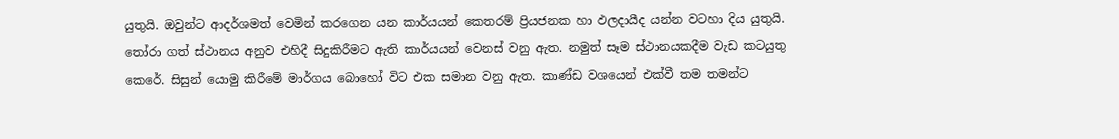යුතුයි. ඔවුන්ට ආදර්ශමත් වෙමින් කරගෙන යන කාර්යයන් කෙතරම් ප්‍රියජනක හා ඵලදායීද යන්න වටහා දිය යුතුයි.
තෝරා ගත් ස්ථානය අනුව එහිදී සිදුකිරීමට ඇති කාර්යයන් වෙනස් වනු ඇත. නමුත් සෑම ස්ථානයකදීම වැඩ කටයුතු කෙරේ. සිසුන් යොමු කිරීමේ මාර්ගය බොහෝ විට එක සමාන වනු ඇත. කාණ්ඩ වශයෙන් එක්වී තම තමන්ට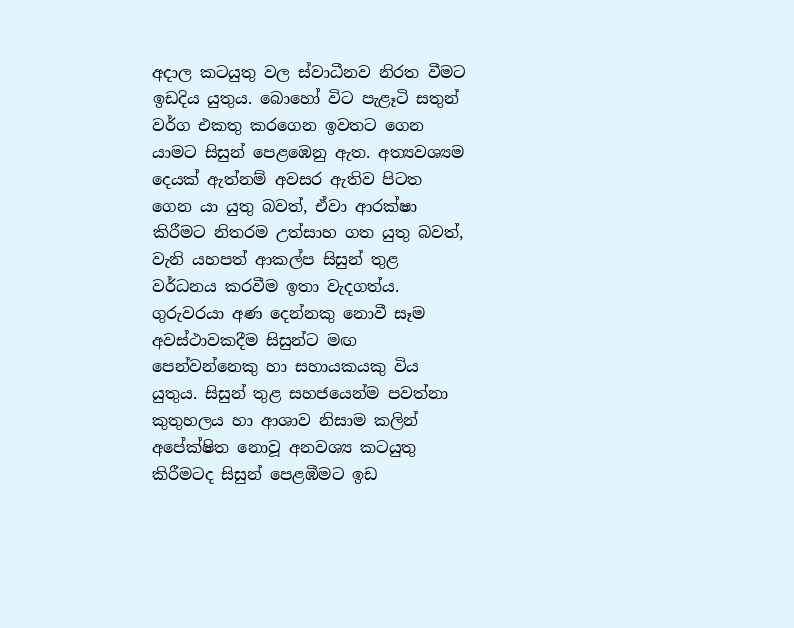අදාල කටයුතු වල ස්වාධීනව නිරත වීමට ඉඩදිය යුතුය. බොහෝ විට පැළෑටි සතුන් වර්ග එකතු කරගෙන ඉවතට ගෙන යාමට සිසුන් පෙළඹෙනු ඇත. අත්‍යවශ්‍යම දෙයක් ඇත්නම් අවසර ඇතිව පිටත ගෙන යා යුතු බවත්, ඒවා ආරක්ෂා කිරීමට නිතරම උත්සාහ ගත යුතු බවත්, වැනි යහපත් ආකල්ප සිසුන් තුළ වර්ධනය කරවීම ඉතා වැදගත්ය. ගුරුවරයා අණ දෙන්නකු නොවී සෑම අවස්ථාවකදීම සිසුන්ට මඟ පෙන්වන්නෙකු හා සහායකයකු විය යුතුය. සිසුන් තුළ සහජයෙන්ම පවත්නා කුතුහලය හා ආශාව නිසාම කලින් අපේක්ෂිත නොවූ අනවශ්‍ය කටයුතු කිරීමටද සිසුන් පෙළඹීමට ඉඩ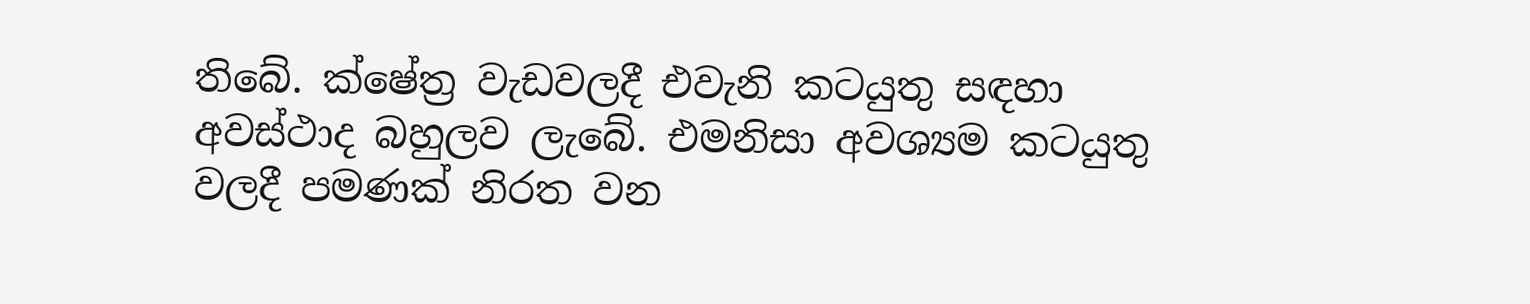තිබේ. ක්ෂේත්‍ර වැඩවලදී එවැනි කටයුතු සඳහා අවස්ථාද බහුලව ලැබේ. එමනිසා අවශ්‍යම කටයුතු වලදී පමණක් නිරත වන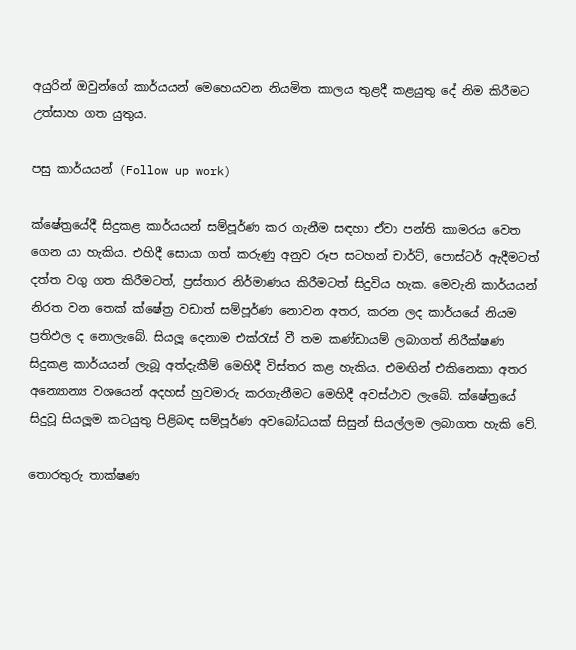අයුරින් ඔවුන්ගේ කාර්යයන් මෙහෙයවන නියමිත කාලය තුළදී කළයුතු දේ නිම කිරීමට උත්සාහ ගත යුතුය.

පසු කාර්යයන් (Follow up work)

ක්ෂේත්‍රයේදී සිදුකළ කාර්යයන් සම්පූර්ණ කර ගැනීම සඳහා ඒවා පන්ති කාමරය වෙත ගෙන යා හැකිය. එහිදී සොයා ගත් කරුණු අනුව රූප සටහන් චාර්ට්, පොස්ටර් ඇදීමටත් දත්ත වගු ගත කිරීමටත්, ප්‍රස්තාර නිර්මාණය කිරීමටත් සිදුවිය හැක. මෙවැනි කාර්යයන් නිරත වන තෙක් ක්ෂේත්‍ර වඩාත් සම්පූර්ණ නොවන අතර, කරන ලද කාර්යයේ නියම ප්‍රතිඵල ද නොලැබේ. සියලූ දෙනාම එක්රැස් වී තම කණ්ඩායම් ලබාගත් නිරීක්ෂණ සිදුකළ කාර්යයන් ලැබූ අත්දැකීම් මෙහිදී විස්තර කළ හැකිය. එමඟින් එකිනෙකා අතර අන්‍යොන්‍ය වශයෙන් අදහස් හුවමාරු කරගැනීමට මෙහිදී අවස්ථාව ලැබේ. ක්ෂේත්‍රයේ සිදුවූ සියලූම කටයුතු පිළිබඳ සම්පූර්ණ අවබෝධයක් සිසුන් සියල්ලම ලබාගත හැකි වේ.

තොරතුරු තාක්ෂණ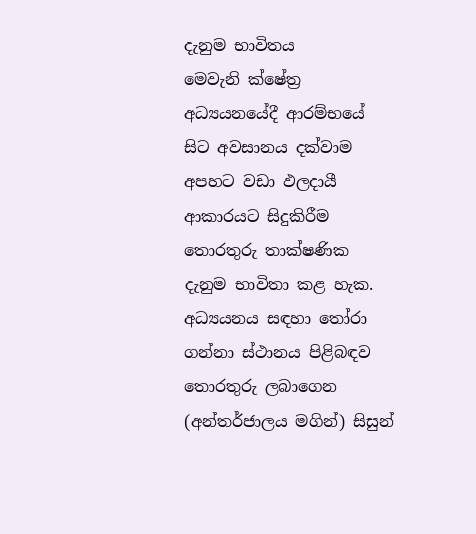දැනුම භාවිතය
මෙවැනි ක්ෂේත්‍ර අධ්‍යයනයේදී ආරම්භයේ සිට අවසානය දක්වාම අපහට වඩා ඵලදායී ආකාරයට සිදුකිරීම තොරතුරු තාක්ෂණික දැනුම භාවිතා කළ හැක.
අධ්‍යයනය සඳහා තෝරා ගන්නා ස්ථානය පිළිබඳව තොරතුරු ලබාගෙන (අන්තර්ජාලය මගින්) සිසුන්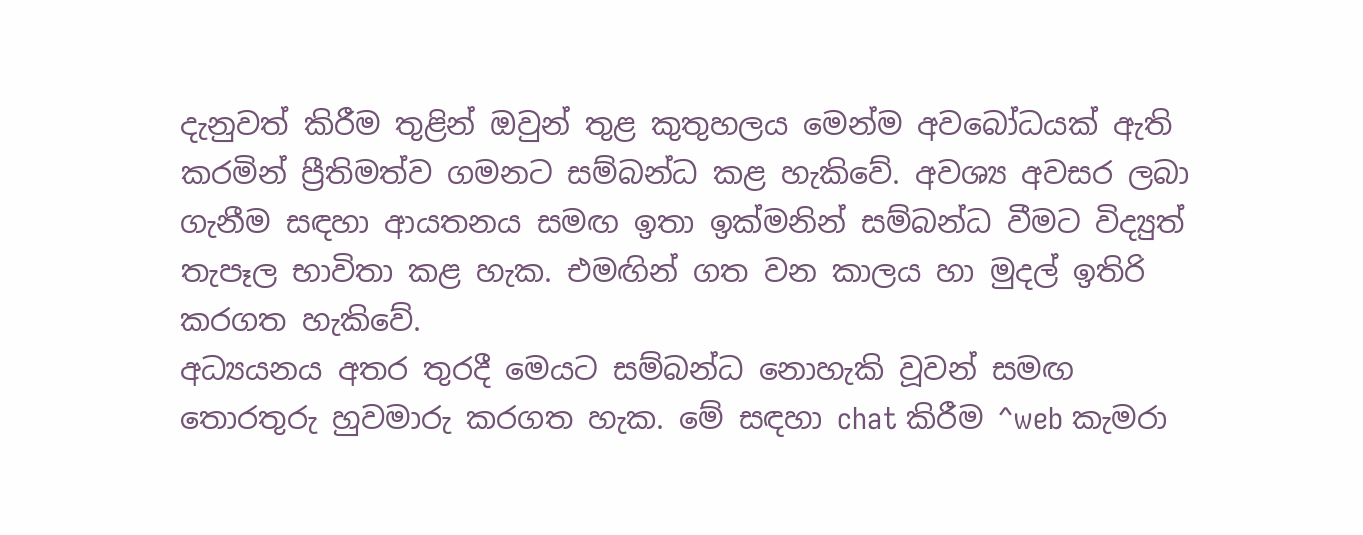දැනුවත් කිරීම තුළින් ඔවුන් තුළ කුතුහලය මෙන්ම අවබෝධයක් ඇති කරමින් ප්‍රීතිමත්ව ගමනට සම්බන්ධ කළ හැකිවේ. අවශ්‍ය අවසර ලබා ගැනීම සඳහා ආයතනය සමඟ ඉතා ඉක්මනින් සම්බන්ධ වීමට විද්‍යුත් තැපෑල භාවිතා කළ හැක. එමඟින් ගත වන කාලය හා මුදල් ඉතිරි කරගත හැකිවේ.
අධ්‍යයනය අතර තුරදී මෙයට සම්බන්ධ නොහැකි වූවන් සමඟ තොරතුරු හුවමාරු කරගත හැක. මේ සඳහා chat කිරීම ^web කැමරා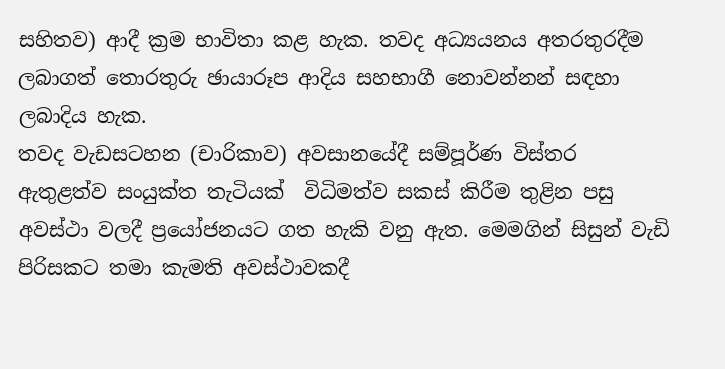සහිතව) ආදී ක්‍රම භාවිතා කළ හැක. තවද අධ්‍යයනය අතරතුරදීම ලබාගත් තොරතුරු ඡායාරූප ආදිය සහභාගී නොවන්නන් සඳහා ලබාදිය හැක.
තවද වැඩසටහන (චාරිකාව) අවසානයේදී සම්පූර්ණ විස්තර ඇතුළත්ව සංයුක්ත තැටියක්  විධිමත්ව සකස් කිරීම තුළින පසු අවස්ථා වලදී ප්‍රයෝජනයට ගත හැකි වනු ඇත. මෙමගින් සිසුන් වැඩි පිරිසකට තමා කැමති අවස්ථාවකදී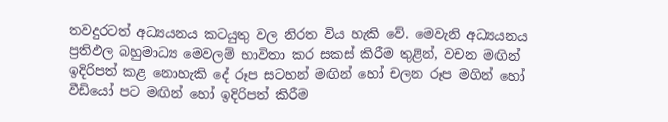තවදුරටත් අධ්‍යයනය කටයුතු වල නිරත විය හැකි වේ. මෙවැනි අධ්‍යයනය ප්‍රතිඵල බහුමාධ්‍ය මෙවලම් භාවිතා කර සකස් කිරීම තුළින්, වචන මඟින් ඉදිරිපත් කළ නොහැකි දේ රූප සටහන් මඟින් හෝ චලන රූප මගින් හෝ වීඩියෝ පට මඟින් හෝ ඉදිරිපත් කිරීම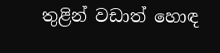තුළින් වඩාත් හොඳ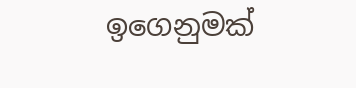ඉගෙනුමක්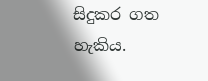සිදුකර ගත හැකිය.